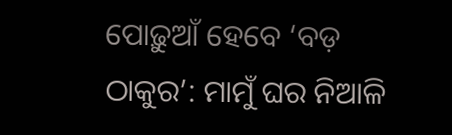ପୋଢ଼ୁଆଁ ହେବେ ‘ବଡ଼ ଠାକୁର’: ମାମୁଁ ଘର ନିଆଳି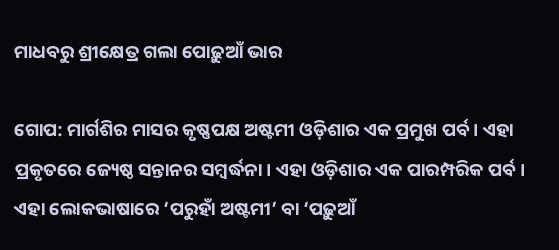ମାଧବରୁ ଶ୍ରୀକ୍ଷେତ୍ର ଗଲା ପୋଢ଼ୁଆଁ ଭାର

ଗୋପ: ମାର୍ଗଶିର ମାସର କୃଷ୍ଣପକ୍ଷ ଅଷ୍ଟମୀ ଓଡ଼ିଶାର ଏକ ପ୍ରମୁଖ ପର୍ବ । ଏହା ପ୍ରକୃତରେ ଜ୍ୟେଷ୍ଠ ସନ୍ତାନର ସମ୍ବର୍ଦ୍ଧନା। ଏହା ଓଡ଼ିଶାର ଏକ ପାରମ୍ପରିକ ପର୍ବ । ଏହା ଲୋକଭାଷାରେ ‘ପରୁହାଁ ଅଷ୍ଟମୀ’ ବା ‘ପଢ଼ୁଆଁ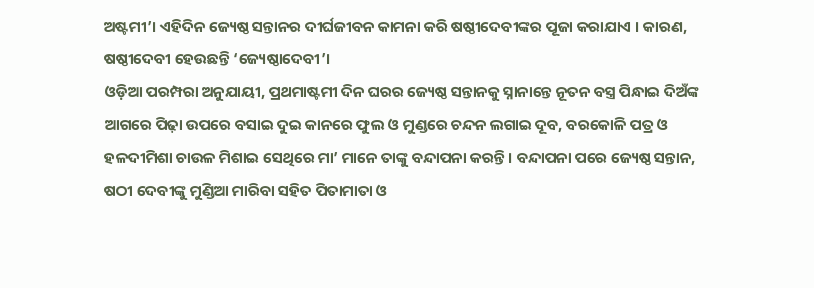ଅଷ୍ଟମୀ’। ଏହିଦିନ ଜ୍ୟେଷ୍ଠ ସନ୍ତାନର ଦୀର୍ଘଜୀବନ କାମନା କରି ଷଷ୍ଠୀଦେବୀଙ୍କର ପୂଜା କରାଯାଏ । କାରଣ, ଷଷ୍ଠୀଦେବୀ ହେଉଛନ୍ତି ‘ଜ୍ୟେଷ୍ଠାଦେବୀ’।
ଓଡ଼ିଆ ପରମ୍ପରା ଅନୁଯାୟୀ, ପ୍ରଥମାଷ୍ଟମୀ ଦିନ ଘରର ଜ୍ୟେଷ୍ଠ ସନ୍ତାନକୁ ସ୍ନାନାନ୍ତେ ନୂତନ ବସ୍ତ୍ର ପିନ୍ଧାଇ ଦିଅଁଙ୍କ ଆଗରେ ପିଢ଼ା ଉପରେ ବସାଇ ଦୁଇ କାନରେ ଫୁଲ ଓ ମୁଣ୍ଡରେ ଚନ୍ଦନ ଲଗାଇ ଦୂବ, ବରକୋଳି ପତ୍ର ଓ ହଳଦୀମିଶା ଚାଉଳ ମିଶାଇ ସେଥିରେ ମା’ ମାନେ ତାଙ୍କୁ ବନ୍ଦାପନା କରନ୍ତି । ବନ୍ଦାପନା ପରେ ଜ୍ୟେଷ୍ଠ ସନ୍ତାନ, ଷଠୀ ଦେବୀଙ୍କୁ ମୁଣ୍ଡିଆ ମାରିବା ସହିତ ପିତାମାତା ଓ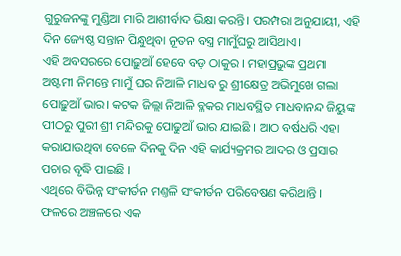ଗୁରୁଜନଙ୍କୁ ମୁଣ୍ଡିଆ ମାରି ଆଶୀର୍ବାଦ ଭିକ୍ଷା କରନ୍ତି। ପରମ୍ପରା ଅନୁଯାୟୀ, ଏହି ଦିନ ଜ୍ୟେଷ୍ଠ ସନ୍ତାନ ପିନ୍ଧୁଥିବା ନୂତନ ବସ୍ତ୍ର ମାମୁଁଘରୁ ଆସିଥାଏ।
ଏହି ଅବସରରେ ପୋଢ଼ୁଆଁ ହେବେ ବଡ଼ ଠାକୁର । ମହାପ୍ରଭୁଙ୍କ ପ୍ରଥମା ଅଷ୍ଟମୀ ନିମନ୍ତେ ମାମୁଁ ଘର ନିଆଳି ମାଧବ ରୁ ଶ୍ରୀକ୍ଷେତ୍ର ଅଭିମୁଖେ ଗଲା ପୋଢ଼ୁଆଁ ଭାର। କଟକ ଜିଲ୍ଲା ନିଆଳି ବ୍ଳକର ମାଧବସ୍ଥିତ ମାଧବାନନ୍ଦ ଜିୟୁଙ୍କ ପୀଠରୁ ପୁରୀ ଶ୍ରୀ ମନ୍ଦିରକୁ ପୋଢୁଆଁ ଭାର ଯାଇଛି । ଆଠ ବର୍ଷଧରି ଏହା କରାଯାଉଥିବା ବେଳେ ଦିନକୁ ଦିନ ଏହି କାର୍ଯ୍ୟକ୍ରମର ଆଦର ଓ ପ୍ରସାର ପଚାର ବୃଦ୍ଧି ପାଇଛି ।
ଏଥିରେ ବିଭିନ୍ନ ସଂକୀର୍ତନ ମଣ୍ତଳି ସଂକୀର୍ତନ ପରିବେଷଣ କରିଥାନ୍ତି । ଫଳରେ ଅଞ୍ଚଳରେ ଏକ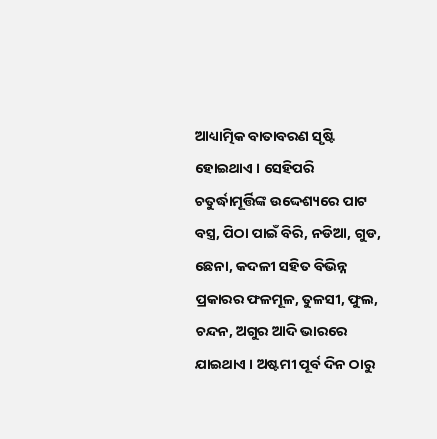ଆଧ୍ୟାତ୍ମିକ ବାତାବରଣ ସୃଷ୍ଟି ହୋଇଥାଏ । ସେହିପରି ଚତୁର୍ଦ୍ଧାମୂର୍ତ୍ତିଙ୍କ ଉଦ୍ଦେଶ୍ୟରେ ପାଟ ବସ୍ତ୍ର, ପିଠା ପାଇଁ ବିରି, ନଡିଆ, ଗୁଡ, ଛେନା, କଦଳୀ ସହିତ ବିଭିନ୍ନ ପ୍ରକାରର ଫଳମୂଳ, ତୁଳସୀ, ଫୁଲ, ଚନ୍ଦନ, ଅଗୁର ଆଦି ଭାରରେ ଯାଇଥାଏ । ଅଷ୍ଟମୀ ପୂର୍ବ ଦିନ ଠାରୁ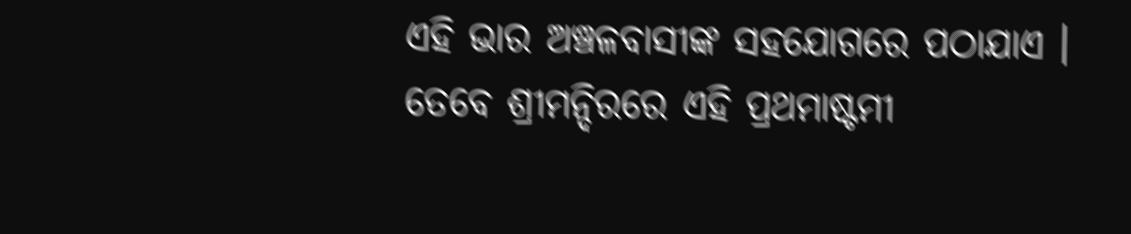ଏହି ଭାର ଅଞ୍ଚଳବାସୀଙ୍କ ସହଯୋଗରେ ପଠାଯାଏ ।
ତେବେ ଶ୍ରୀମନ୍ଦିରରେ ଏହି ପ୍ରଥମାଷ୍ଟମୀ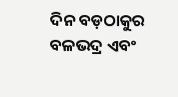ଦିନ ବଡ଼ଠାକୁର ବଳଭଦ୍ର ଏବଂ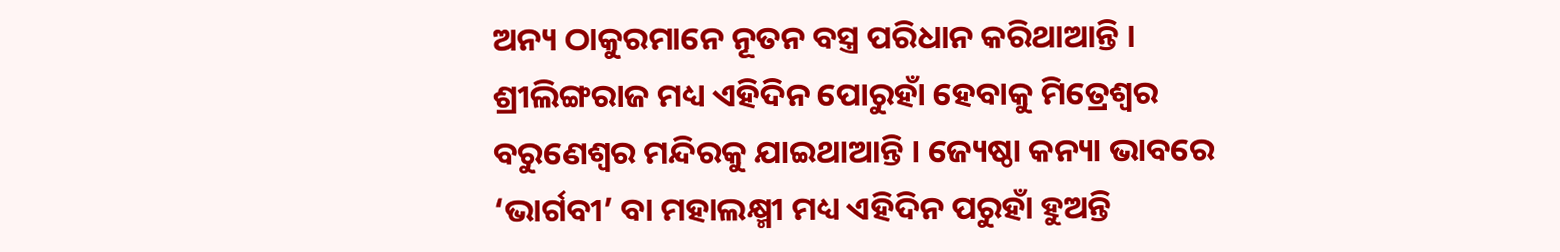ଅନ୍ୟ ଠାକୁରମାନେ ନୂତନ ବସ୍ତ୍ର ପରିଧାନ କରିଥାଆନ୍ତି । ଶ୍ରୀଲିଙ୍ଗରାଜ ମଧ୍ୟ ଏହିଦିନ ପୋରୁହାଁ ହେବାକୁ ମିତ୍ରେଶ୍ୱର ବରୁଣେଶ୍ୱର ମନ୍ଦିରକୁ ଯାଇଥାଆନ୍ତି । ଜ୍ୟେଷ୍ଠା କନ୍ୟା ଭାବରେ ‘ଭାର୍ଗବୀ’ ବା ମହାଲକ୍ଷ୍ମୀ ମଧ୍ୟ ଏହିଦିନ ପରୁହାଁ ହୁଅନ୍ତି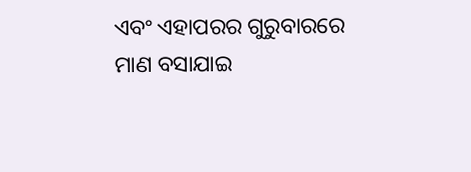ଏବଂ ଏହାପରର ଗୁରୁବାରରେ ମାଣ ବସାଯାଇ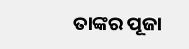ତାଙ୍କର ପୂଜା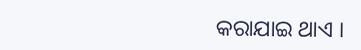କରାଯାଇ ଥାଏ ।